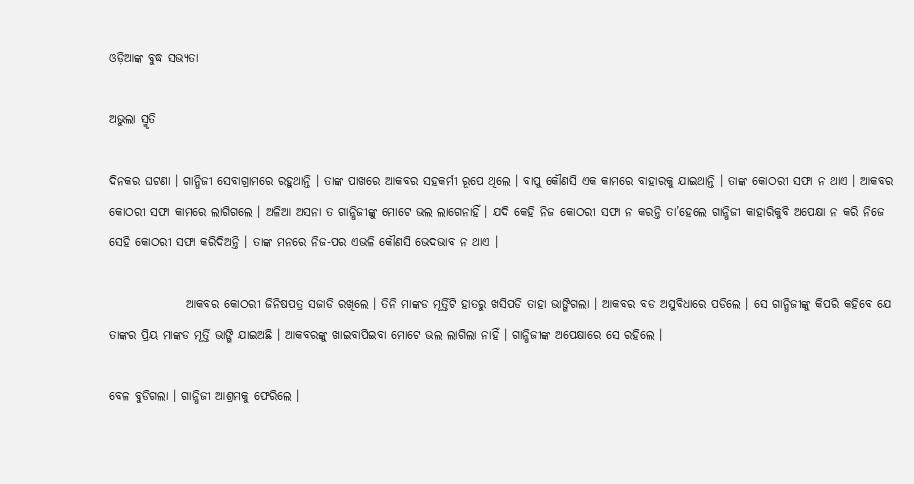ଓଡ଼ିଆଙ୍କ ବୁଦ୍ଧ ସଭ୍ୟତା

ଅଭୁଲା ସ୍ମୃତି

ଦିନକର ଘଟଣା । ଗାନ୍ଧିଜୀ ସେବାଗ୍ରାମରେ ରହୁଥାନ୍ତି । ତାଙ୍କ ପାଖରେ ଆକବର ସହକର୍ମୀ ରୂପେ ଥିଲେ । ବାପୁ କୌଣସି ଏକ କାମରେ ବାହାରକୁ ଯାଇଥାନ୍ତି । ତାଙ୍କ କୋଠରୀ ସଫା ନ ଥାଏ । ଆକବର କୋଠରୀ ସଫା କାମରେ ଲାଗିଗଲେ । ଅଳିଆ ଅସନା ତ ଗାନ୍ଧିଜୀଙ୍କୁ ମୋଟେ ଭଲ ଲାଗେନାହିଁ । ଯଦି କେହି ନିଜ କୋଠରୀ ସଫା ନ କରନ୍ତି ତା’ହେଲେ ଗାନ୍ଧିଜୀ କାହାରିକୁବି ଅପେକ୍ଷା ନ କରି ନିଜେ ସେହି କୋଠରୀ ସଫା କରିଦିଅନ୍ତି । ତାଙ୍କ ମନରେ ନିଜ-ପର ଏଭଳି କୌଣସି ଭେଦଭାବ ନ ଥାଏ ।

                ଆକବର କୋଠରୀ ଜିନିଷପତ୍ର ସଜାଡି ରଖିଲେ । ତିନି ମାଙ୍କଡ ମୂର୍ତ୍ତିଟି ହାତରୁ ଖସିପଡି ତାହା ଭାଙ୍ଗିଗଲା । ଆକବର ବଡ ଅସୁବିଧାରେ ପଡିଲେ । ସେ ଗାନ୍ଧିଜୀଙ୍କୁ କିପରି କହିବେ ଯେ ତାଙ୍କର ପ୍ରିୟ ମାଙ୍କଡ ମୂର୍ତ୍ତି ଭାଙ୍ଗି ଯାଇଅଛି । ଆକବରଙ୍କୁ ଖାଇବାପିଇବା ମୋଟେ ଭଲ ଲାଗିଲା ନାହିଁ । ଗାନ୍ଧିଜୀଙ୍କ ଅପେକ୍ଷାରେ ସେ ରହିଲେ ।

ବେଳ ବୁଡିଗଲା । ଗାନ୍ଧିଜୀ ଆଶ୍ରମକୁ ଫେରିଲେ ।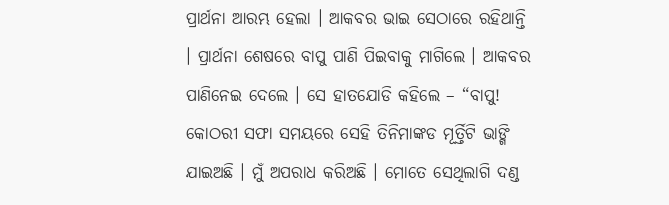ପ୍ରାର୍ଥନା ଆରମ୍ଭ ହେଲା । ଆକବର ଭାଇ ସେଠାରେ ରହିଥାନ୍ତି । ପ୍ରାର୍ଥନା ଶେଷରେ ବାପୁ ପାଣି ପିଇବାକୁ ମାଗିଲେ । ଆକବର ପାଣିନେଇ ଦେଲେ । ସେ ହାତଯୋଡି କହିଲେ – “ବାପୁ! କୋଠରୀ ସଫା ସମୟରେ ସେହି ତିନିମାଙ୍କଡ ମୂର୍ତ୍ତିଟି ଭାଙ୍ଗି ଯାଇଅଛି । ମୁଁ ଅପରାଧ କରିଅଛି । ମୋତେ ସେଥିଲାଗି ଦଣ୍ଡ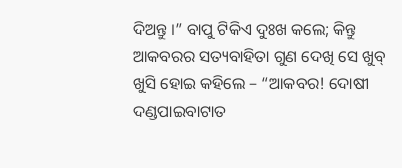ଦିଅନ୍ତୁ ।” ବାପୁ ଟିକିଏ ଦୁଃଖ କଲେ; କିନ୍ତୁ ଆକବରର ସତ୍ୟବାହିତା ଗୁଣ ଦେଖି ସେ ଖୁବ୍ ଖୁସି ହୋଇ କହିଲେ – “ଆକବର! ଦୋଷୀ ଦଣ୍ଡପାଇବାଟାତ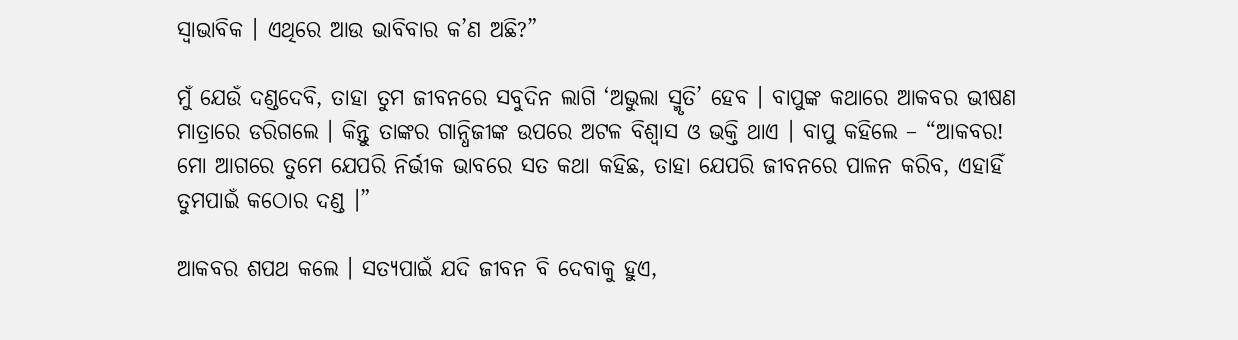ସ୍ୱାଭାବିକ । ଏଥିରେ ଆଉ ଭାବିବାର କ’ଣ ଅଛି?”

ମୁଁ ଯେଉଁ ଦଣ୍ଡଦେବି, ତାହା ତୁମ ଜୀବନରେ ସବୁଦିନ ଲାଗି ‘ଅଭୁଲା ସ୍ମୃତି’ ହେବ । ବାପୁଙ୍କ କଥାରେ ଆକବର ଭୀଷଣ ମାତ୍ରାରେ ଡରିଗଲେ । କିନ୍ତୁ ତାଙ୍କର ଗାନ୍ଧିଜୀଙ୍କ ଉପରେ ଅଟଳ ବିଶ୍ୱାସ ଓ ଭକ୍ତି ଥାଏ । ବାପୁ କହିଲେ – “ଆକବର! ମୋ ଆଗରେ ତୁମେ ଯେପରି ନିର୍ଭୀକ ଭାବରେ ସତ କଥା କହିଛ, ତାହା ଯେପରି ଜୀବନରେ ପାଳନ କରିବ, ଏହାହିଁ ତୁମପାଇଁ କଠୋର ଦଣ୍ଡ ।”

ଆକବର ଶପଥ କଲେ । ସତ୍ୟପାଇଁ ଯଦି ଜୀବନ ବି ଦେବାକୁ ହୁଏ,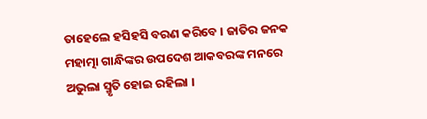ତାହେଲେ ହସିହସି ବରଣ କରିବେ । ଜାତିର ଜନକ ମହାତ୍ମା ଗାନ୍ଧିଙ୍କର ଉପଦେଶ ଆକବରଙ୍କ ମନରେ ଅଭୁଲା ସ୍ମୃତି ହୋଇ ରହିଲା ।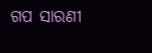ଗପ ସାରଣୀ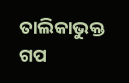ତାଲିକାଭୁକ୍ତ ଗପ